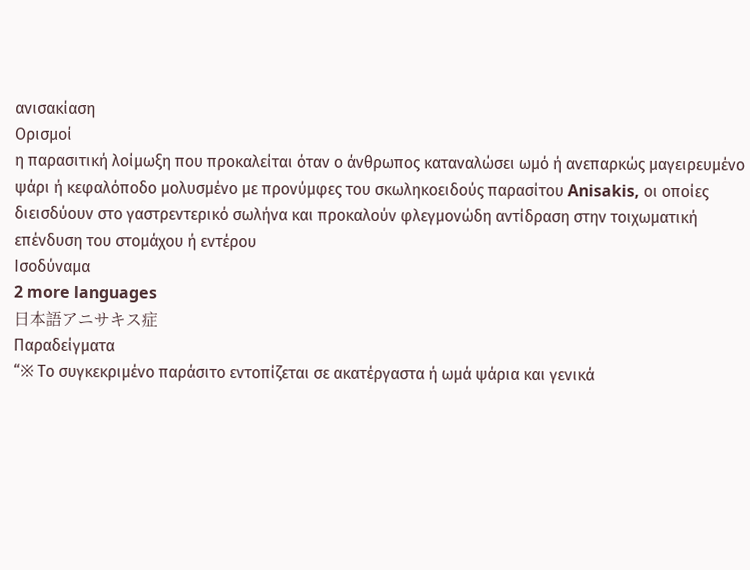ανισακίαση
Ορισμοί
η παρασιτική λοίμωξη που προκαλείται όταν ο άνθρωπος καταναλώσει ωμό ή ανεπαρκώς μαγειρευμένο ψάρι ή κεφαλόποδο μολυσμένο με προνύμφες του σκωληκοειδούς παρασίτου Anisakis, οι οποίες διεισδύουν στο γαστρεντερικό σωλήνα και προκαλούν φλεγμονώδη αντίδραση στην τοιχωματική επένδυση του στομάχου ή εντέρου
Ισοδύναμα
2 more languages
日本語アニサキス症
Παραδείγματα
“※ Το συγκεκριμένο παράσιτο εντοπίζεται σε ακατέργαστα ή ωμά ψάρια και γενικά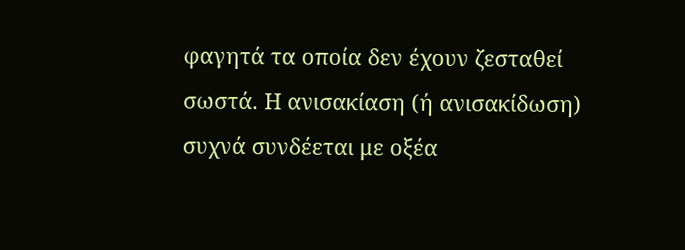φαγητά τα οποία δεν έχουν ζεσταθεί σωστά. Η ανισακίαση (ή ανισακίδωση) συχνά συνδέεται με οξέα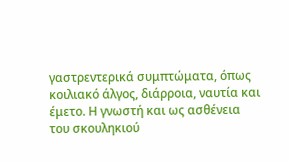γαστρεντερικά συμπτώματα, όπως κοιλιακό άλγος, διάρροια, ναυτία και έμετο. Η γνωστή και ως ασθένεια του σκουληκιού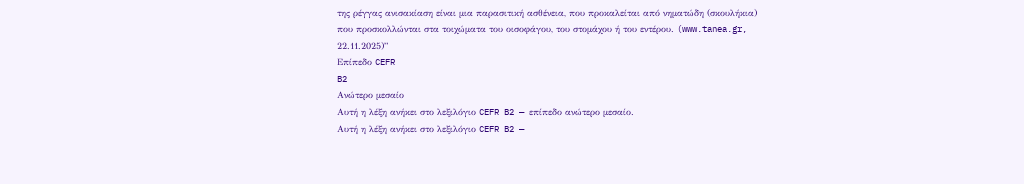της ρέγγας ανισακίαση είναι μια παρασιτική ασθένεια, που προκαλείται από νηματώδη (σκουλήκια) που προσκολλώνται στα τοιχώματα του οισοφάγου, του στομάχου ή του εντέρου. (www.tanea.gr, 22.11.2025)”
Επίπεδο CEFR
B2
Ανώτερο μεσαίο
Αυτή η λέξη ανήκει στο λεξιλόγιο CEFR B2 — επίπεδο ανώτερο μεσαίο.
Αυτή η λέξη ανήκει στο λεξιλόγιο CEFR B2 —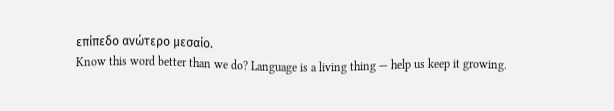επίπεδο ανώτερο μεσαίο.
Know this word better than we do? Language is a living thing — help us keep it growing.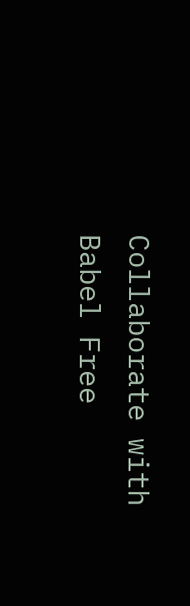Collaborate with Babel Free